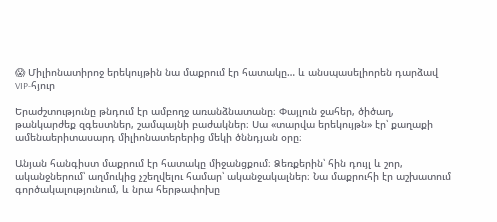😱 Միլիոնատիրոջ երեկույթին նա մաքրում էր հատակը… և անսպասելիորեն դարձավ VIP-հյուր

Երաժշտությունը թնդում էր ամբողջ առանձնատանը։ Փայլուն ջահեր, ծիծաղ, թանկարժեք զգեստներ, շամպայնի բաժակներ։ Սա «տարվա երեկույթն» էր՝ քաղաքի ամենաերիտասարդ միլիոնատերերից մեկի ծննդյան օրը։

Անյան հանգիստ մաքրում էր հատակը միջանցքում։ Ձեռքերին՝ հին դույլ և շոր, ականջներում՝ աղմուկից չշեղվելու համար՝ ականջակալներ։ Նա մաքրուհի էր աշխատում գործակալությունում, և նրա հերթափոխը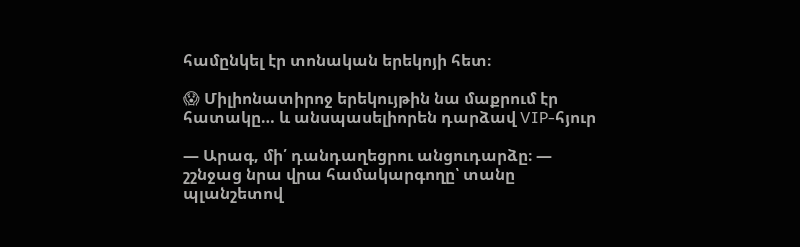համընկել էր տոնական երեկոյի հետ։

😱 Միլիոնատիրոջ երեկույթին նա մաքրում էր հատակը… և անսպասելիորեն դարձավ VIP-հյուր

— Արագ, մի՛ դանդաղեցրու անցուդարձը։ — շշնջաց նրա վրա համակարգողը՝ տանը պլանշետով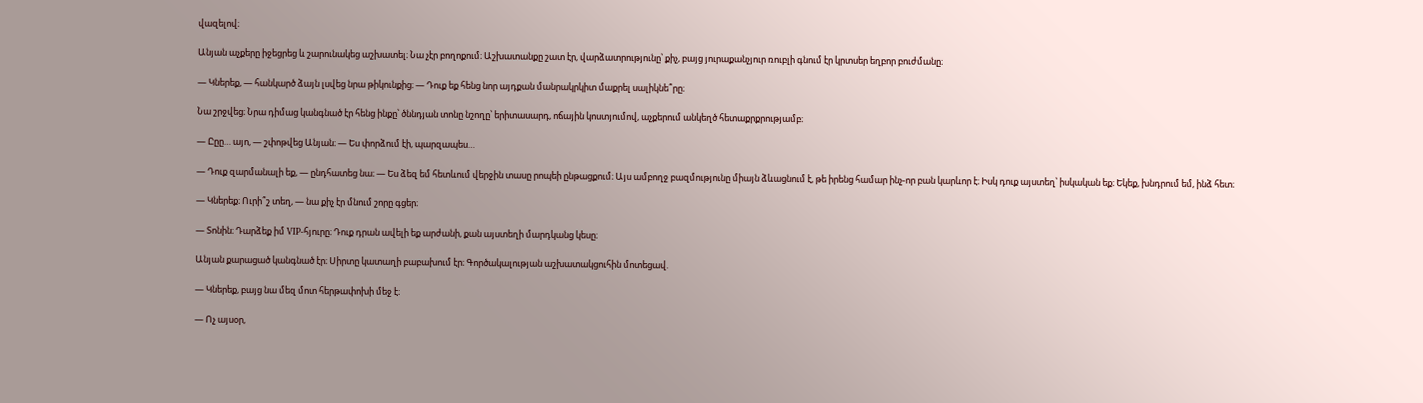վազելով։

Անյան աչքերը իջեցրեց և շարունակեց աշխատել։ Նա չէր բողոքում։ Աշխատանքը շատ էր, վարձատրությունը՝ քիչ, բայց յուրաքանչյուր ռուբլի գնում էր կրտսեր եղբոր բուժմանը։

— Կներեք, — հանկարծ ձայն լսվեց նրա թիկունքից։ — Դուք եք հենց նոր այդքան մանրակրկիտ մաքրել սալիկնե՞րը։

Նա շրջվեց։ Նրա դիմաց կանգնած էր հենց ինքը՝ ծննդյան տոնը նշողը՝ երիտասարդ, ոճային կոստյումով, աչքերում անկեղծ հետաքրքրությամբ։

— Ըըը… այո, — շփոթվեց Անյան։ — Ես փորձում էի, պարզապես…

— Դուք զարմանալի եք, — ընդհատեց նա։ — Ես ձեզ եմ հետևում վերջին տասը րոպեի ընթացքում։ Այս ամբողջ բազմությունը միայն ձևացնում է, թե իրենց համար ինչ-որ բան կարևոր է։ Իսկ դուք այստեղ՝ իսկական եք։ Եկեք, խնդրում եմ, ինձ հետ։

— Կներեք։ Ուրի՞շ տեղ, — նա քիչ էր մնում շորը գցեր։

— Տոնին։ Դարձեք իմ VIP-հյուրը։ Դուք դրան ավելի եք արժանի, քան այստեղի մարդկանց կեսը։

Անյան քարացած կանգնած էր։ Սիրտը կատաղի բաբախում էր։ Գործակալության աշխատակցուհին մոտեցավ.

— Կներեք, բայց նա մեզ մոտ հերթափոխի մեջ է։

— Ոչ այսօր,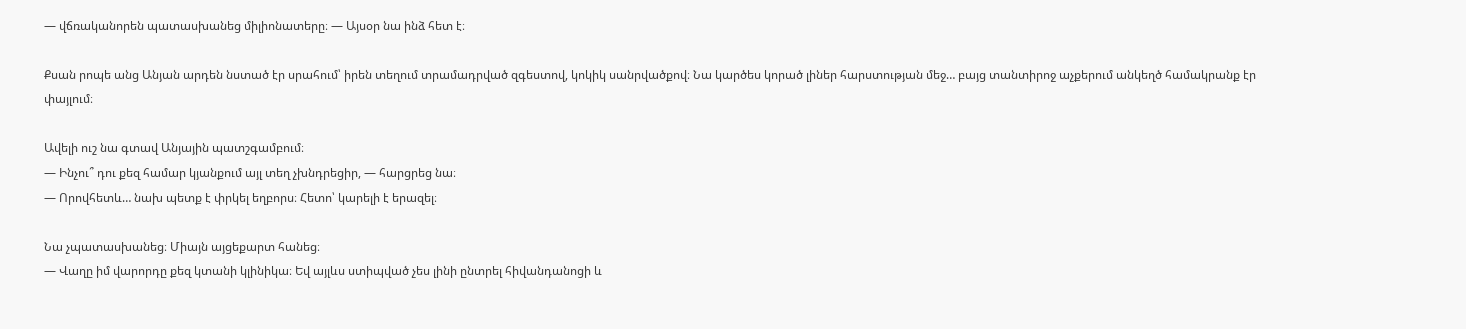— վճռականորեն պատասխանեց միլիոնատերը։ — Այսօր նա ինձ հետ է։

Քսան րոպե անց Անյան արդեն նստած էր սրահում՝ իրեն տեղում տրամադրված զգեստով, կոկիկ սանրվածքով։ Նա կարծես կորած լիներ հարստության մեջ… բայց տանտիրոջ աչքերում անկեղծ համակրանք էր փայլում։

Ավելի ուշ նա գտավ Անյային պատշգամբում։
— Ինչու՞ դու քեզ համար կյանքում այլ տեղ չխնդրեցիր, — հարցրեց նա։
— Որովհետև… նախ պետք է փրկել եղբորս։ Հետո՝ կարելի է երազել։

Նա չպատասխանեց։ Միայն այցեքարտ հանեց։
— Վաղը իմ վարորդը քեզ կտանի կլինիկա։ Եվ այլևս ստիպված չես լինի ընտրել հիվանդանոցի և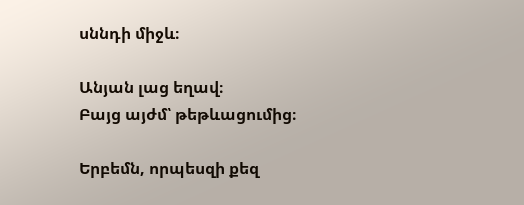սննդի միջև։

Անյան լաց եղավ։
Բայց այժմ՝ թեթևացումից։

Երբեմն, որպեսզի քեզ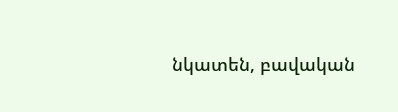նկատեն, բավական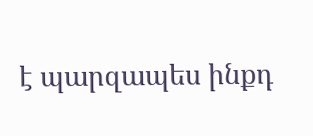է պարզապես ինքդ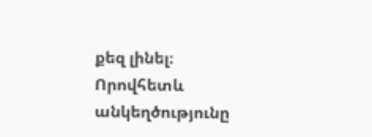քեզ լինել։
Որովհետև անկեղծությունը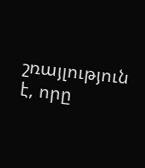շռայլություն է, որը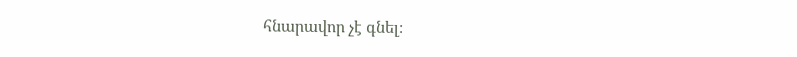հնարավոր չէ գնել։